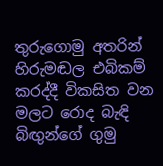තුරුගොමු අතරින් හිරුමඬල එබිකම් කරද්දී විකසිත වන මලට රොද බැඳි බිඟුන්ගේ ගුමු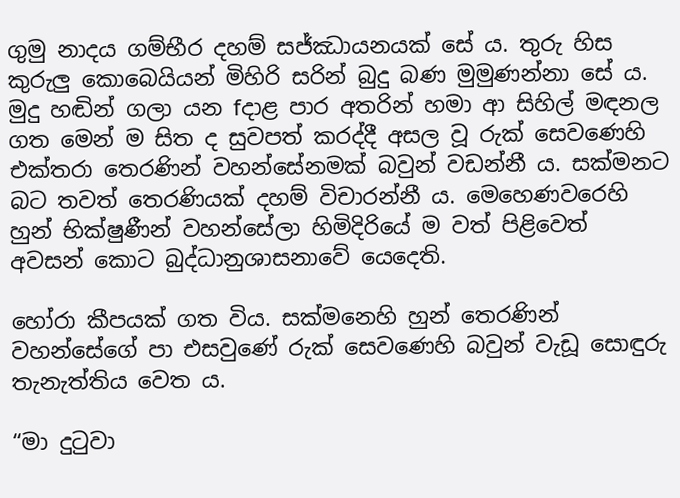ගුමු නාදය ගම්භීර දහම් සජ්ඣායනයක් සේ ය. තුරු හිස කුරුලු කොබෙයියන් මිහිරි සරින් බුදු බණ මුමුණන්නා සේ ය. මුදු හඬින් ගලා යන fදාළ පාර අතරින් හමා ආ සිහිල් මඳනල ගත මෙන් ම සිත ද සුවපත් කරද්දී අසල වූ රුක් සෙවණෙහි එක්තරා තෙරණින් වහන්සේනමක් බවුන් වඩන්නී ය. සක්මනට බට තවත් තෙරණියක් දහම් විචාරන්නී ය. මෙහෙණවරෙහි හුන් භික්ෂුණීන් වහන්සේලා හිමිදිරියේ ම වත් පිළිවෙත් අවසන් කොට බුද්ධානුශාසනාවේ යෙදෙති.

හෝරා කීපයක් ගත විය. සක්මනෙහි හුන් තෙරණින් වහන්සේගේ පා එසවුණේ රුක් සෙවණෙහි බවුන් වැඩූ සොඳුරු තැනැත්තිය වෙත ය.

“මා දුටුවා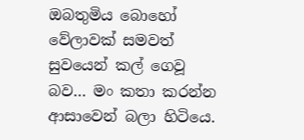ඔබතුමිය බොහෝ වේලාවක් සමවත් සුවයෙන් කල් ගෙවූ බව… මං කතා කරන්න ආසාවෙන් බලා හිටියෙ.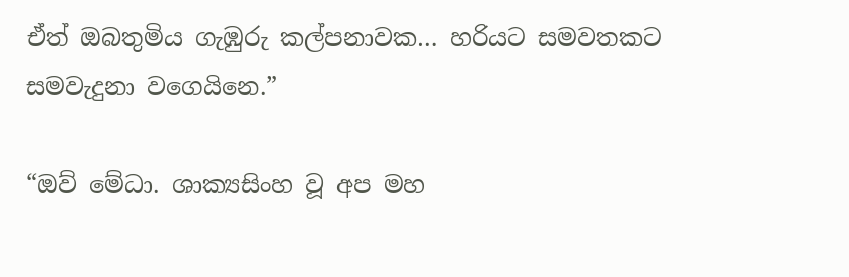ඒත් ඔබතුමිය ගැඹුරු කල්පනාවක… හරියට සමවතකට සමවැදුනා වගෙයිනෙ.”

“ඔව් මේධා. ශාක්‍යසිංහ වූ අප මහ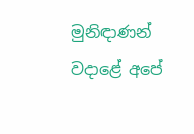මුනිඳාණන් වදාළේ අපේ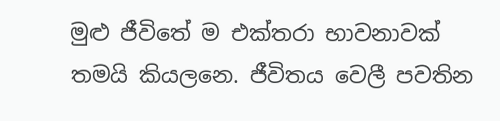මුළු ජීවිතේ ම එක්තරා භාවනාවක් තමයි කියලනෙ. ජීවිතය වෙලී පවතින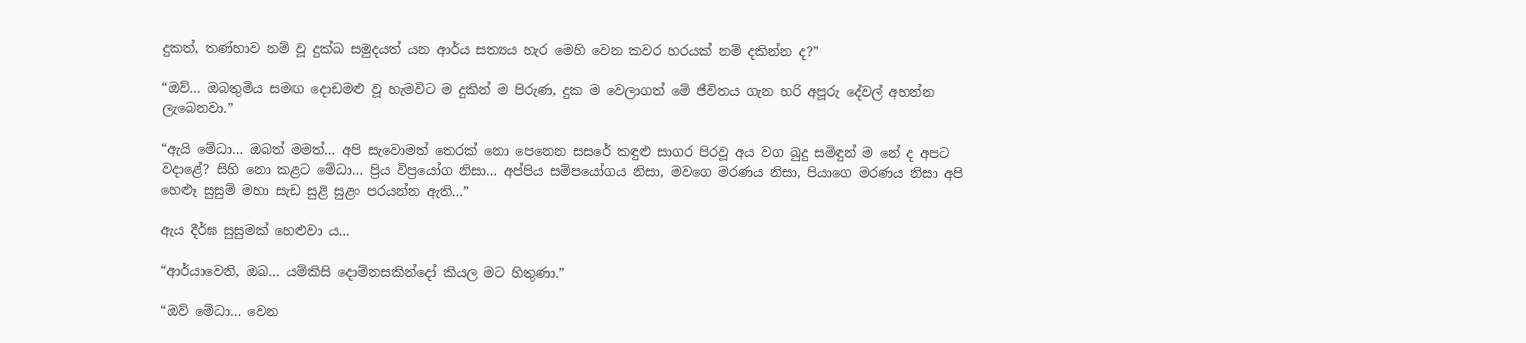දුකත්, තණ්හාව නම් වූ දුක්ඛ සමුදයත් යන ආර්ය සත්‍යය හැර මෙහි වෙන කවර හරයක් නම් දකින්න ද?”

“ඔව්… ඔබතුමිය සමඟ දොඩමළු වූ හැමවිට ම දුකින් ම පිරුණ, දුක ම වෙලාගත් මේ ජීවිතය ගැන හරි අපූරු දේවල් අහන්න ලැබෙනවා.”

“ඇයි මේධා… ඔබත් මමත්… අපි සැවොමත් තෙරක් නො පෙනෙන සසරේ කඳුළු සාගර පිරවූ අය වග බුදු සමිඳුන් ම නේ ද අපට වදාළේ? සිහි නො කළට මේධා… ප්‍රිය විප්‍රයෝග නිසා… අප්පිය සම්පයෝගය නිසා, මවගෙ මරණය නිසා, පියාගෙ මරණය නිසා අපි හෙළුෑ සුසුම් මහා සැඩ සුළි සුළං පරයන්න ඇති…”

ඇය දීර්ඝ සුසුමක් හෙළුවා ය…

“ආර්යාවෙනි, ඔබ… යම්කිසි දොම්නසකින්දෝ කියල මට හිතුණා.”

“ඔව් මේධා… වෙන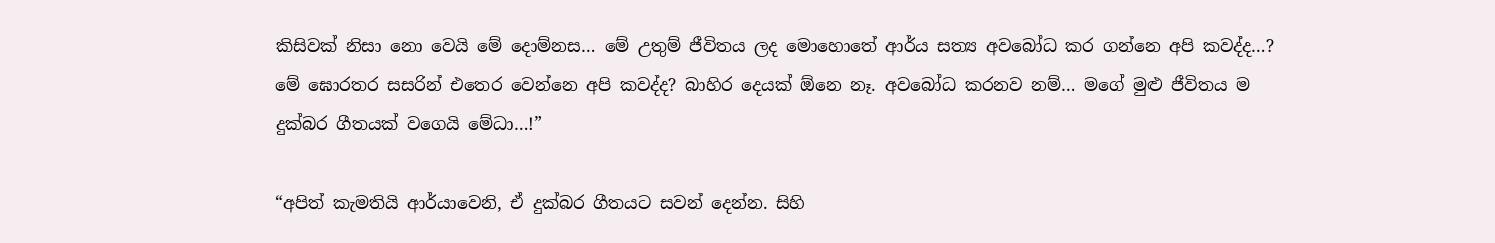කිසිවක් නිසා නො වෙයි මේ දොම්නස… මේ උතුම් ජීවිතය ලද මොහොතේ ආර්ය සත්‍ය අවබෝධ කර ගන්නෙ අපි කවද්ද…? මේ ඝොරතර සසරින් එතෙර වෙන්නෙ අපි කවද්ද? බාහිර දෙයක් ඕනෙ නෑ. අවබෝධ කරනව නම්… මගේ මුළු ජීවිතය ම දුක්බර ගීතයක් වගෙයි මේධා…!”

“අපිත් කැමතියි ආර්යාවෙනි, ඒ දුක්බර ගීතයට සවන් දෙන්න. සිහි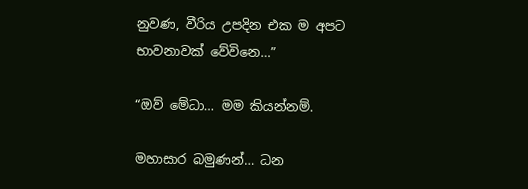නුවණ, වීරිය උපදින එක ම අපට භාවනාවක් වේවිනෙ…”

“ඔව් මේධා… මම කියන්නම්.

මහාසාර බමුණන්… ධන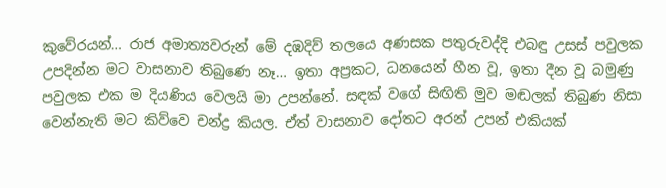කුවේරයන්… රාජ අමාත්‍යවරුන් මේ දඹදිව් තලයෙ අණසක පතුරුවද්දි එබඳු උසස් පවුලක උපදින්න මට වාසනාව තිබුණෙ නෑ… ඉතා අප්‍රකට, ධනයෙන් හීන වූ, ඉතා දීන වූ බමුණු පවුලක එක ම දියණිය වෙලයි මා උපන්නේ. සඳක් වගේ සිඟිති මුව මඬලක් තිබුණ නිසා වෙන්නැති මට කිව්වෙ චන්ද්‍ර කියල. ඒත් වාසනාව දෝතට අරන් උපන් එකියක්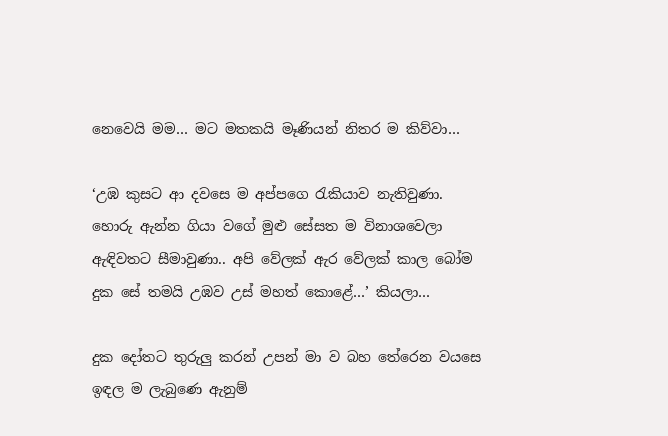නෙවෙයි මම… මට මතකයි මෑණියන් නිතර ම කිව්වා…

‘උඹ කුසට ආ දවසෙ ම අප්පගෙ රැකියාව නැතිවුණා. හොරු ඇන්න ගියා වගේ මුළු සේසත ම විනාශවෙලා ඇඳිවතට සීමාවුණා.. අපි වේලක් ඇර වේලක් කාල බෝම දුක සේ තමයි උඹව උස් මහත් කොළේ…’ කියලා…

දුක දෝතට තුරුලු කරන් උපන් මා ව බහ තේරෙන වයසෙ ඉඳල ම ලැබුණෙ ඇනුම්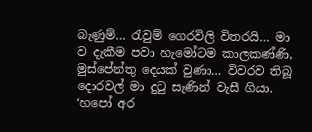බැණුම්… රැවුම් ගෙරවිලි විතරයි… මා ව දැකීම පවා හැමෝටම කාලකණ්ණි, මුස්පේන්තු දෙයක් වුණා… විවරව තිබූ දොරවල් මා දුටු සැණින් වැසී ගියා.
‘හපෝ අර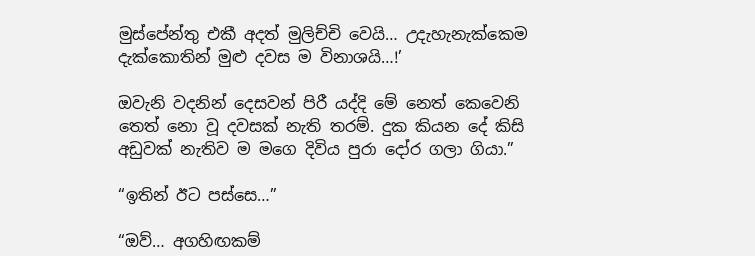මුස්පේන්තු එකී අදත් මුලිච්චි වෙයි… උදැහැනැක්කෙම දැක්කොතින් මුළු දවස ම විනාශයි…!’

ඔවැනි වදනින් දෙසවන් පිරී යද්දි මේ නෙත් කෙවෙනි තෙත් නො වූ දවසක් නැති තරම්. දුක කියන දේ කිසි අඩුවක් නැතිව ම මගෙ දිවිය පුරා දෝර ගලා ගියා.”

“ඉතින් ඊට පස්සෙ…”

“ඔව්… අගහිඟකම්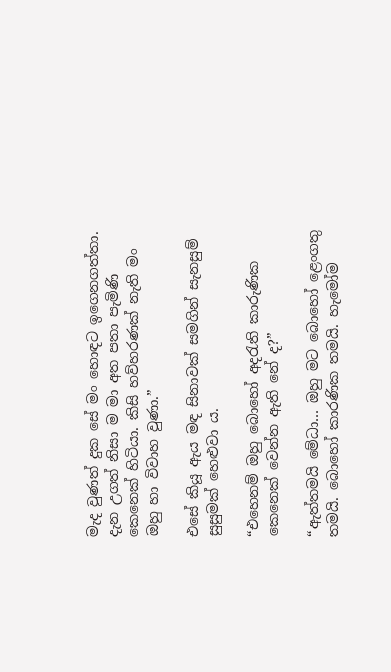මැද වුණත් දුක සේ මං හොඳට ඉගෙනගත්තා. දැන උගත් නිසා ම මා අත පතා පැමිණි කෙනෙක් හිටියා. කිසි හව්හරණක් නැති මං ඔහු හා විවාහ වුණා.”

එසේ කියූ ඇය මඳ සිනාවක් සමගින් සැනසුම් සුසුමක් හෙළුවා ය.

“එහෙනම් ඔහු බොහෝ අදරැති කාරුණික කෙනෙක් වෙන්න ඇති නේ ද?”

“ඇත්තමයි මේධා… ඔහු මට බොහෝ ළෙංගතු තමයි. බොහෝ කාරණික තමයි. හැමෝම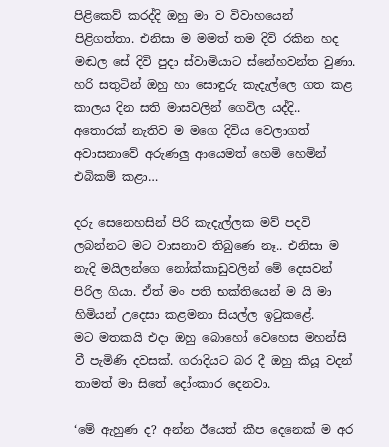පිළිකෙව් කරද්දි ඔහු මා ව විවාහයෙන් පිළිගත්තා. එනිසා ම මමත් තම දිවි රකින හද මඬල සේ දිවි පුදා ස්වාමියාට ස්නේහවන්ත වුණා. හරි සතුටින් ඔහු හා සොඳුරු කැදැල්ලෙ ගත කළ කාලය දින සති මාසවලින් ගෙවිල යද්දි.. අතොරක් නැතිව ම මගෙ දිවිය වෙලාගත් අවාසනාවේ අරුණලු ආයෙමත් හෙමි හෙමින් එබිකම් කළා…

දරු සෙනෙහසින් පිරි කැදැල්ලක මව් පදවි ලබන්නට මට වාසනාව තිබුණෙ නෑ.. එනිසා ම නැදි මයිලන්ගෙ නෝක්කාඩුවලින් මේ දෙසවන් පිරිල ගියා. ඒත් මං පති භක්තියෙන් ම යි මා හිමියන් උදෙසා කළමනා සියල්ල ඉටුකළේ.
මට මතකයි එදා ඔහු බොහෝ වෙහෙස මහන්සි වී පැමිණි දවසක්. ගරාදියට බර දී ඔහු කියූ වදන් තාමත් මා සිතේ දෝංකාර දෙනවා.

‘මේ ඇහුණ ද? අන්න ඊයෙත් කීප දෙනෙක් ම අර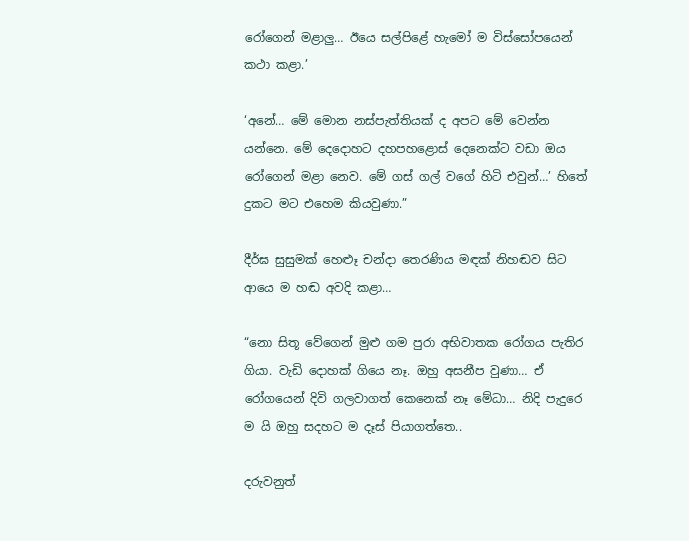රෝගෙන් මළාලු… ඊයෙ සල්පිළේ හැමෝ ම විස්සෝපයෙන් කථා කළා.’

‘අනේ… මේ මොන නස්පැත්තියක් ද අපට මේ වෙන්න යන්නෙ. මේ දෙදොහට දහපහළොස් දෙනෙක්ට වඩා ඔය රෝගෙන් මළා නෙව. මේ ගස් ගල් වගේ හිටි එවුන්…’ හිතේ දුකට මට එහෙම කියවුණා.”

දීර්ඝ සුසුමක් හෙළුෑ චන්දා තෙරණිය මඳක් නිහඬව සිට ආයෙ ම හඬ අවදි කළා…

“නො සිතූ වේගෙන් මුළු ගම පුරා අභිවාතක රෝගය පැතිර ගියා. වැඩි දොහක් ගියෙ නෑ. ඔහු අසනීප වුණා… ඒ රෝගයෙන් දිවි ගලවාගත් කෙනෙක් නෑ මේධා… නිදි පැදුරෙ ම යි ඔහු සදහට ම දෑස් පියාගත්තෙ..

දරුවනුත්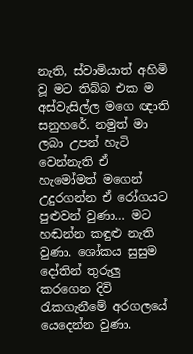නැති, ස්වාමියාත් අහිමි වූ මට තිබ්බ එක ම අස්වැසිල්ල මගෙ ඥාති සනුහරේ. නමුත් මා ලබා උපන් හැටි වෙන්නැති ඒ හැමෝමත් මගෙන් උදුරගන්න ඒ රෝගයට පුළුවන් වුණා… මට හඬන්න කඳුළු නැති වුණා. ශෝකය සුසුම දෝතින් තුරුලු කරගෙන දිවි රැකගැනීමේ අරගලයේ යෙදෙන්න වුණා.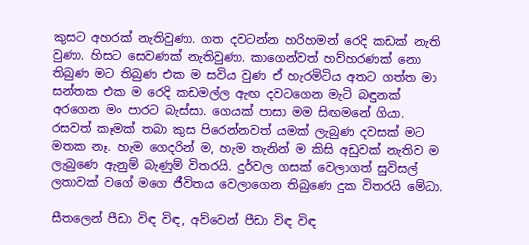කුසට අහරක් නැතිවුණා. ගත දවටන්න හරිහමන් රෙදි කඩක් නැති වුණා. හිසට සෙවණක් නැතිවුණා. කාගෙන්වත් හව්හරණක් නො තිබුණ මට තිබුණ එක ම සවිය වුණ ඒ හැරමිටිය අතට ගත්ත මා සන්තක එක ම රෙදි කඩමල්ල ඇඟ දවටගෙන මැටි බඳුනක් අරගෙන මං පාරට බැස්සා. ගෙයක් පාසා මම සිඟමනේ ගියා. රසවත් කෑමක් තබා කුස පිරෙන්නවත් යමක් ලැබුණ දවසක් මට මතක නෑ. හැම ගෙදරින් ම, හැම තැනින් ම කිසි අඩුවක් නැතිව ම ලැබුණෙ ඇනුම් බැණුම් විතරයි. දුර්වල ගසක් වෙලාගත් සුවිසල් ලතාවක් වගේ මගෙ ජීවිතය වෙලාගෙන තිබුණෙ දුක විතරයි මේධා.

සීතලෙන් පීඩා විඳ විඳ, අව්වෙන් පීඩා විඳ විඳ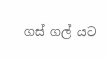ගස් ගල් යට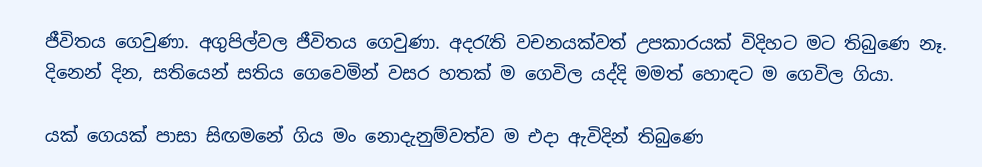ජීවිතය ගෙවුණා. අගුපිල්වල ජීවිතය ගෙවුණා. අදරැති වචනයක්වත් උපකාරයක් විදිහට මට තිබුණෙ නෑ. දිනෙන් දින, සතියෙන් සතිය ගෙවෙමින් වසර හතක් ම ගෙවිල යද්දි මමත් හොඳට ම ගෙවිල ගියා.

යක් ගෙයක් පාසා සිඟමනේ ගිය මං නොදැනුම්වත්ව ම එදා ඇවිදින් තිබුණෙ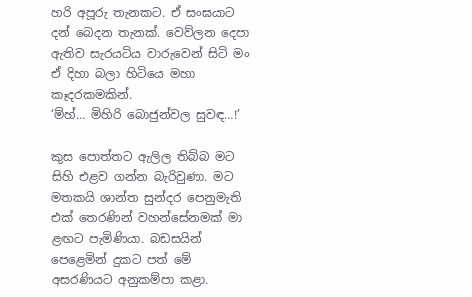හරි අපූරු තැනකට. ඒ සංඝයාට දන් බෙදන තැනක්. වෙව්ලන දෙපා ඇතිව සැරයටිය වාරුවෙන් සිටි මං ඒ දිහා බලා හිටියෙ මහා කෑදරකමකින්.
‘ම්හ්… මිහිරි බොජුන්වල සුවඳ…!’

කුස පොත්තට ඇලිල තිබ්බ මට සිහි එළව ගන්න බැරිවුණා. මට මතකයි ශාන්ත සුන්දර පෙනුමැති එක් තෙරණින් වහන්සේනමක් මා ළඟට පැමිණියා. බඩසයින් පෙළෙමින් දුකට පත් මේ අසරණියට අනුකම්පා කළා.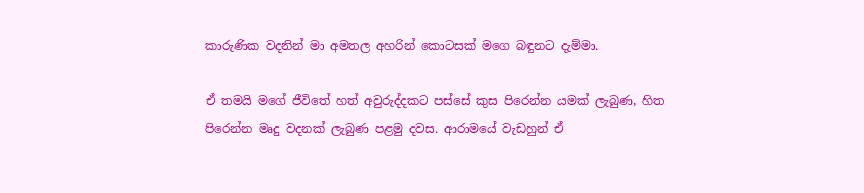කාරුණික වදනින් මා අමතල අහරින් කොටසක් මගෙ බඳුනට දැම්මා.

ඒ තමයි මගේ ජීවිතේ හත් අවුරුද්දකට පස්සේ කුස පිරෙන්න යමක් ලැබුණ, හිත පිරෙන්න මෘදු වදනක් ලැබුණ පළමු දවස. ආරාමයේ වැඩහුන් ඒ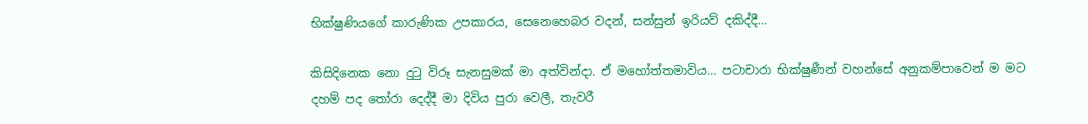භික්ෂුණියගේ කාරුණික උපකාරය, සෙනෙහෙබර වදන්, සන්සුන් ඉරියව් දකිද්දී…

කිසිදිනෙක නො දුටු විරූ සැනසුමක් මා අත්වින්දා. ඒ මහෝත්තමාවිය… පටාචාරා භික්ෂුණීන් වහන්සේ අනුකම්පාවෙන් ම මට දහම් පද තෝරා දෙද්දී මා දිවිය පුරා වෙලී, තැවරී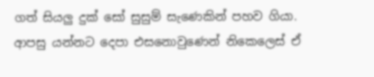ගත් සියලු දුක් සෝ සුසුම් සැණෙකින් පහව ගියා. ආපසු යන්නට දෙපා එසනොවුණෙන් නිකෙලෙස් ඒ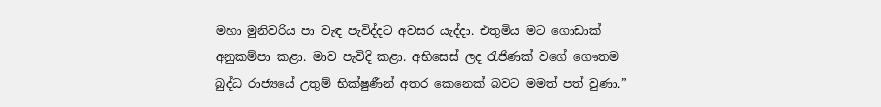මහා මුනිවරිය පා වැඳ පැවිද්දට අවසර යැද්දා. එතුමිය මට ගොඩාක් අනුකම්පා කළා. මාව පැවිදි කළා. අභිසෙස් ලද රැජිණක් වගේ ගෞතම බුද්ධ රාජ්‍යයේ උතුම් භික්ෂුණීන් අතර කෙනෙක් බවට මමත් පත් වුණා.”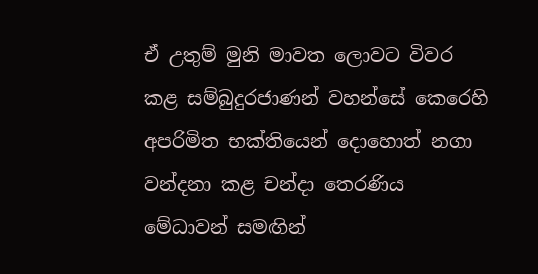ඒ උතුම් මුනි මාවත ලොවට විවර කළ සම්බුදුරජාණන් වහන්සේ කෙරෙහි අපරිමිත භක්තියෙන් දොහොත් නගා වන්දනා කළ චන්දා තෙරණිය මේධාවන් සමඟින්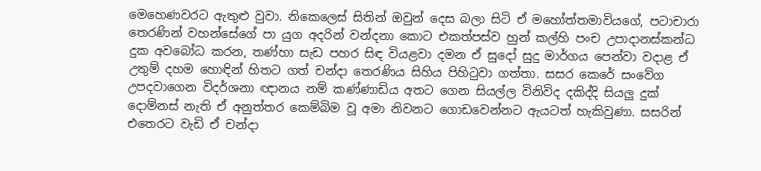මෙහෙණවරට ඇතුළු වුවා. නිකෙලෙස් සිතින් ඔවුන් දෙස බලා සිටි ඒ මහෝත්තමාවියගේ, පටාචාරා තෙරණින් වහන්සේගේ පා යුග අදරින් වන්දනා කොට එකත්පස්ව හුන් කල්හි පංච උපාදානස්කන්ධ දුක අවබෝධ කරන, තණ්හා සැඩ පහර සිඳ වියළවා දමන ඒ සුදෝ සුදු මාර්ගය පෙන්වා වදාළ ඒ උතුම් දහම හොඳින් හිතට ගත් චන්දා තෙරණිය සිහිය පිහිටුවා ගත්තා. සසර කෙරේ සංවේග උපදවාගෙන විදර්ශනා ඥානය නම් කණ්ණාඩිය අතට ගෙන සියල්ල විනිවිද දකිද්දි සියලු දුක් දොම්නස් නැති ඒ අනුත්තර කෙම්බිම වූ අමා නිවනට ගොඩවෙන්නට ඇයටත් හැකිවුණා. සසරින් එතෙරට වැඩි ඒ චන්දා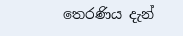තෙරණිය දැන්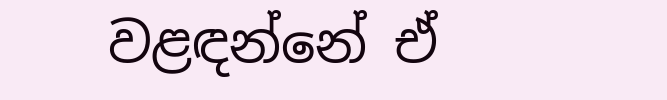වළඳන්නේ ඒ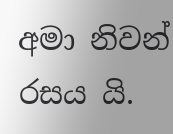අමා නිවන් රසය යි.